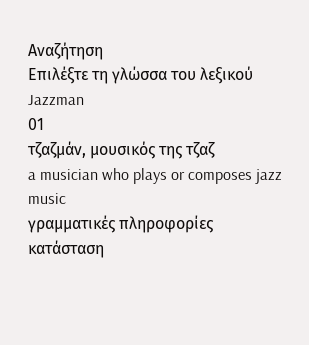Αναζήτηση
Επιλέξτε τη γλώσσα του λεξικού
Jazzman
01
τζαζμάν, μουσικός της τζαζ
a musician who plays or composes jazz music
γραμματικές πληροφορίες
κατάσταση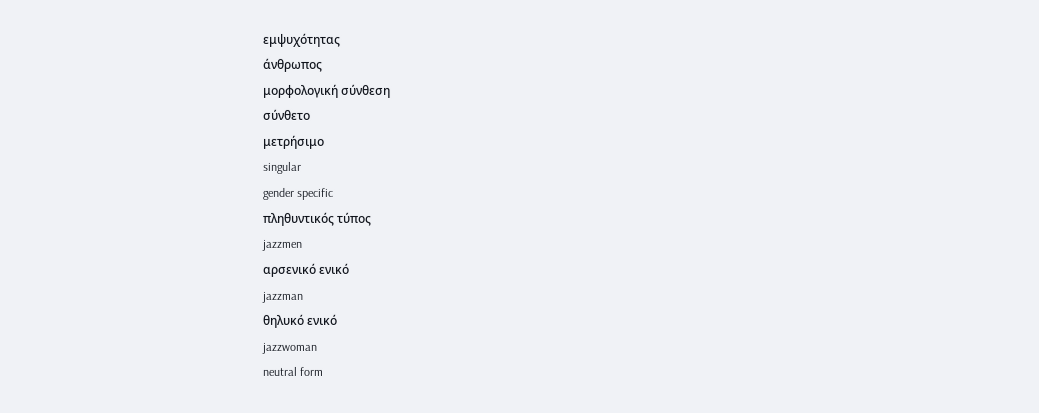εμψυχότητας
άνθρωπος
μορφολογική σύνθεση
σύνθετο
μετρήσιμο
singular
gender specific
πληθυντικός τύπος
jazzmen
αρσενικό ενικό
jazzman
θηλυκό ενικό
jazzwoman
neutral form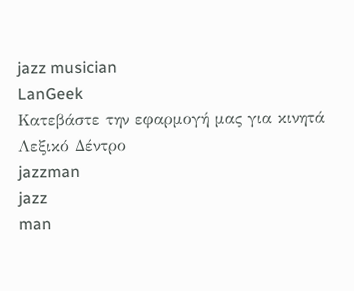jazz musician
LanGeek
Κατεβάστε την εφαρμογή μας για κινητά
Λεξικό Δέντρο
jazzman
jazz
man